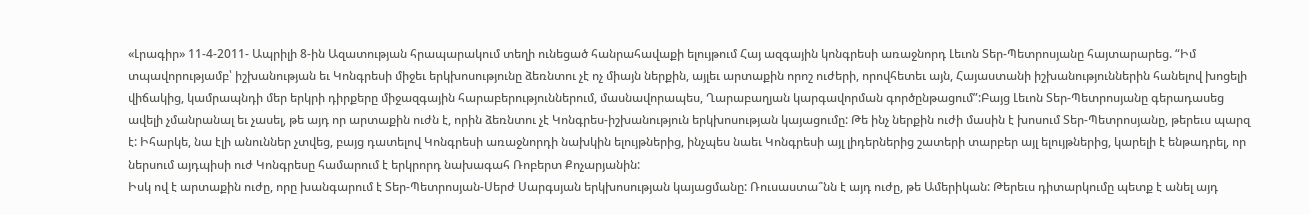«Լրագիր» 11-4-2011- Ապրիլի 8-ին Ազատության հրապարակում տեղի ունեցած հանրահավաքի ելույթում Հայ ազգային կոնգրեսի առաջնորդ Լեւոն Տեր-Պետրոսյանը հայտարարեց. “Իմ տպավորությամբ՝ իշխանության եւ Կոնգրեսի միջեւ երկխոսությունը ձեռնտու չէ ոչ միայն ներքին, այլեւ արտաքին որոշ ուժերի, որովհետեւ այն, Հայաստանի իշխանություններին հանելով խոցելի վիճակից, կամրապնդի մեր երկրի դիրքերը միջազգային հարաբերություններում, մասնավորապես, Ղարաբաղյան կարգավորման գործընթացում”:Բայց Լեւոն Տեր-Պետրոսյանը գերադասեց ավելի չմանրանալ եւ չասել, թե այդ որ արտաքին ուժն է, որին ձեռնտու չէ Կոնգրես-իշխանություն երկխոսության կայացումը: Թե ինչ ներքին ուժի մասին է խոսում Տեր-Պետրոսյանը, թերեւս պարզ է: Իհարկե, նա էլի անուններ չտվեց, բայց դատելով Կոնգրեսի առաջնորդի նախկին ելույթներից, ինչպես նաեւ Կոնգրեսի այլ լիդերներից շատերի տարբեր այլ ելույթներից, կարելի է ենթադրել, որ ներսում այդպիսի ուժ Կոնգրեսը համարում է երկրորդ նախագահ Ռոբերտ Քոչարյանին:
Իսկ ով է արտաքին ուժը, որը խանգարում է Տեր-Պետրոսյան-Սերժ Սարգսյան երկխոսության կայացմանը: Ռուսաստա՞նն է այդ ուժը, թե Ամերիկան: Թերեւս դիտարկումը պետք է անել այդ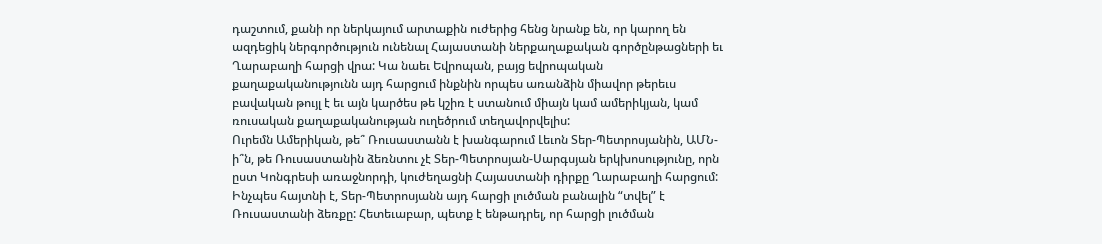դաշտում, քանի որ ներկայում արտաքին ուժերից հենց նրանք են, որ կարող են ազդեցիկ ներգործություն ունենալ Հայաստանի ներքաղաքական գործընթացների եւ Ղարաբաղի հարցի վրա: Կա նաեւ Եվրոպան, բայց եվրոպական քաղաքականությունն այդ հարցում ինքնին որպես առանձին միավոր թերեւս բավական թույլ է եւ այն կարծես թե կշիռ է ստանում միայն կամ ամերիկյան, կամ ռուսական քաղաքականության ուղեծրում տեղավորվելիս:
Ուրեմն Ամերիկան, թե՞ Ռուսաստանն է խանգարում Լեւոն Տեր-Պետրոսյանին, ԱՄՆ-ի՞ն, թե Ռուսաստանին ձեռնտու չէ Տեր-Պետրոսյան-Սարգսյան երկխոսությունը, որն ըստ Կոնգրեսի առաջնորդի, կուժեղացնի Հայաստանի դիրքը Ղարաբաղի հարցում: Ինչպես հայտնի է, Տեր-Պետրոսյանն այդ հարցի լուծման բանալին “տվել” է Ռուսաստանի ձեռքը: Հետեւաբար, պետք է ենթադրել, որ հարցի լուծման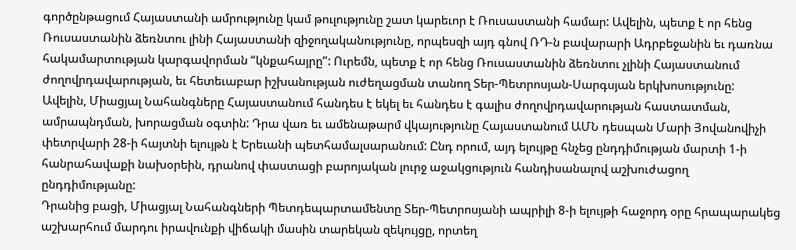գործընթացում Հայաստանի ամրությունը կամ թուլությունը շատ կարեւոր է Ռուսաստանի համար: Ավելին, պետք է որ հենց Ռուսաստանին ձեռնտու լինի Հայաստանի զիջողականությունը, որպեսզի այդ գնով ՌԴ-ն բավարարի Ադրբեջանին եւ դառնա հակամարտության կարգավորման “կնքահայրը”: Ուրեմն, պետք է որ հենց Ռուսաստանին ձեռնտու չլինի Հայաստանում ժողովրդավարության, եւ հետեւաբար իշխանության ուժեղացման տանող Տեր-Պետրոսյան-Սարգսյան երկխոսությունը:
Ավելին, Միացյալ Նահանգները Հայաստանում հանդես է եկել եւ հանդես է գալիս ժողովրդավարության հաստատման, ամրապնդման, խորացման օգտին: Դրա վառ եւ ամենաթարմ վկայությունը Հայաստանում ԱՄՆ դեսպան Մարի Յովանովիչի փետրվարի 28-ի հայտնի ելույթն է Երեւանի պետհամալսարանում: Ընդ որում, այդ ելույթը հնչեց ընդդիմության մարտի 1-ի հանրահավաքի նախօրեին, դրանով փաստացի բարոյական լուրջ աջակցություն հանդիսանալով աշխուժացող ընդդիմությանը:
Դրանից բացի, Միացյալ Նահանգների Պետդեպարտամենտը Տեր-Պետրոսյանի ապրիլի 8-ի ելույթի հաջորդ օրը հրապարակեց աշխարհում մարդու իրավունքի վիճակի մասին տարեկան զեկույցը, որտեղ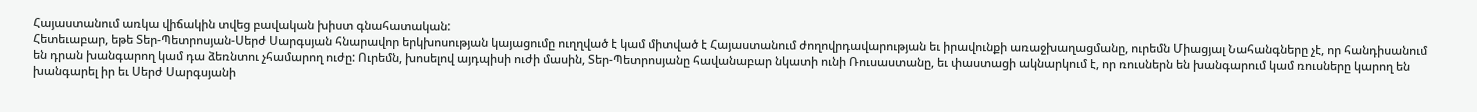Հայաստանում առկա վիճակին տվեց բավական խիստ գնահատական:
Հետեւաբար, եթե Տեր-Պետրոսյան-Սերժ Սարգսյան հնարավոր երկխոսության կայացումը ուղղված է կամ միտված է Հայաստանում ժողովրդավարության եւ իրավունքի առաջխաղացմանը, ուրեմն Միացյալ Նահանգները չէ, որ հանդիսանում են դրան խանգարող կամ դա ձեռնտու չհամարող ուժը: Ուրեմն, խոսելով այդպիսի ուժի մասին, Տեր-Պետրոսյանը հավանաբար նկատի ունի Ռուսաստանը, եւ փաստացի ակնարկում է, որ ռուսներն են խանգարում կամ ռուսները կարող են խանգարել իր եւ Սերժ Սարգսյանի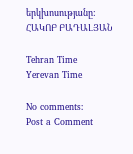երկխոսությանը:
ՀԱԿՈԲ ԲԱԴԱԼՅԱՆ

Tehran Time
Yerevan Time

No comments:
Post a Comment